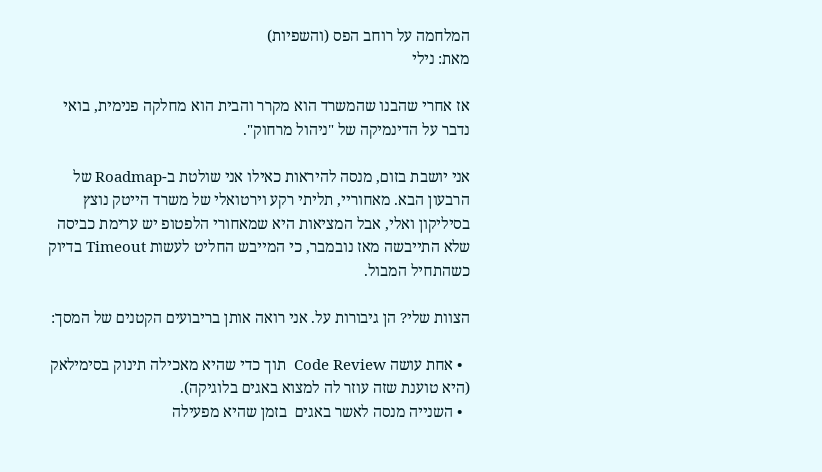המלחמה על רוחב הפס (והשפיות)
מאת: נילי

אז אחרי שהבנו שהמשרד הוא מקרר והבית הוא מחלקה פנימית, בואי נדבר על הדינמיקה של "ניהול מרחוק".

אני יושבת בזום, מנסה להיראות כאילו אני שולטת ב-Roadmap של הרבעון הבא. מאחוריי, תליתי רקע וירטואלי של משרד הייטק נוצץ בסיליקון ואלי, אבל המציאות היא שמאחורי הלפטופ יש ערימת כביסה שלא התייבשה מאז נובמבר, כי המייבש החליט לעשות Timeout בדיוק כשהתחיל המבול.

הצוות שלי? הן גיבורות על. אני רואה אותן בריבועים הקטנים של המסך:

  • אחת עושה Code Review  תוך כדי שהיא מאכילה תינוק בסימילאק (היא טוענת שזה עוזר לה למצוא באגים בלוגיקה).
  • השנייה מנסה לאשר באגים  בזמן שהיא מפעילה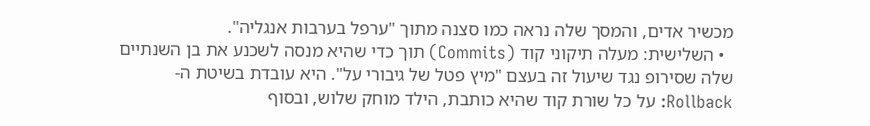מכשיר אדים, והמסך שלה נראה כמו סצנה מתוך "ערפל בערבות אנגליה".
  • השלישית: מעלה תיקוני קוד (Commits) תוך כדי שהיא מנסה לשכנע את בן השנתיים שלה שסירופ נגד שיעול זה בעצם "מיץ פטל של גיבורי על". היא עובדת בשיטת ה-Rollback: על כל שורת קוד שהיא כותבת, הילד מוחק שלוש, ובסוף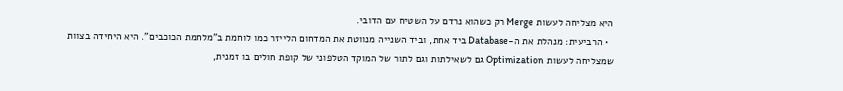היא מצליחה לעשות Merge רק כשהוא נרדם על השטיח עם הדובי.
  • הרביעית: מנהלת את ה-Database ביד אחת, וביד השנייה מנווטת את המדחום הלייזר כמו לוחמת ב"מלחמת הכוכבים". היא היחידה בצוות שמצליחה לעשות Optimization גם לשאילתות וגם לתור של המוקד הטלפוני של קופת חולים בו זמנית,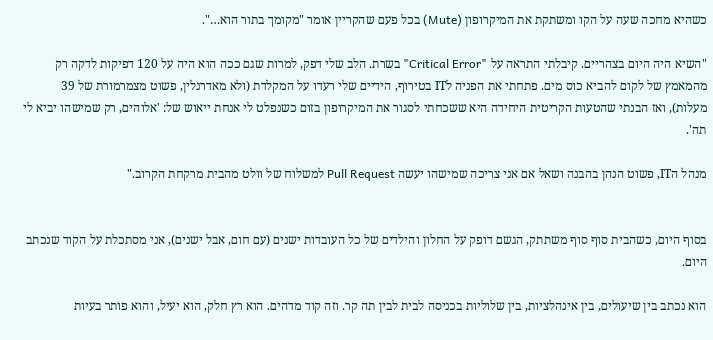כשהיא מחכה שעה על הקו ומשתקת את המיקרופון (Mute) בכל פעם שהקריין אומר "מקומך בתור הוא…".

"השיא היה היום בצהריים. קיבלתי התראה על "Critical Error" בשרת. הלב שלי דפק, למרות שגם ככה הוא היה על 120 דפיקות לדקה רק מהמאמץ של לקום להביא כוס מים. פתחתי את הפניה לIT בטירוף, הידיים שלי רעדו על המקלדת (ולא מאדרנלין, פשוט מצמרמורת של 39 מעלות), ואז הבנתי שהטעות הקריטית היחידה היא ששכחתי לסגור את המיקרופון בזום כשנפלט לי אנחת ייאוש של: 'אלוהים, רק שמישהו יביא לי תה'.

מנהל הIT, פשוט הנהן בהבנה ושאל אם אני צריכה שמישהו יעשה Pull Request למשלוח של וולט מהבית מרקחת הקרוב."


בסוף היום, כשהבית סוף סוף משתתק, הגשם דופק על החלון והילדים של כל העובדות ישנים (עם חום, אבל ישנים), אני מסתכלת על הקוד שנכתב היום.

הוא נכתב בין שיעולים, בין אינהלציות, בין שלוליות בכניסה לבית לבין תה קר. וזה קוד מדהים. הוא רץ חלק, הוא יעיל, והוא פותר בעיות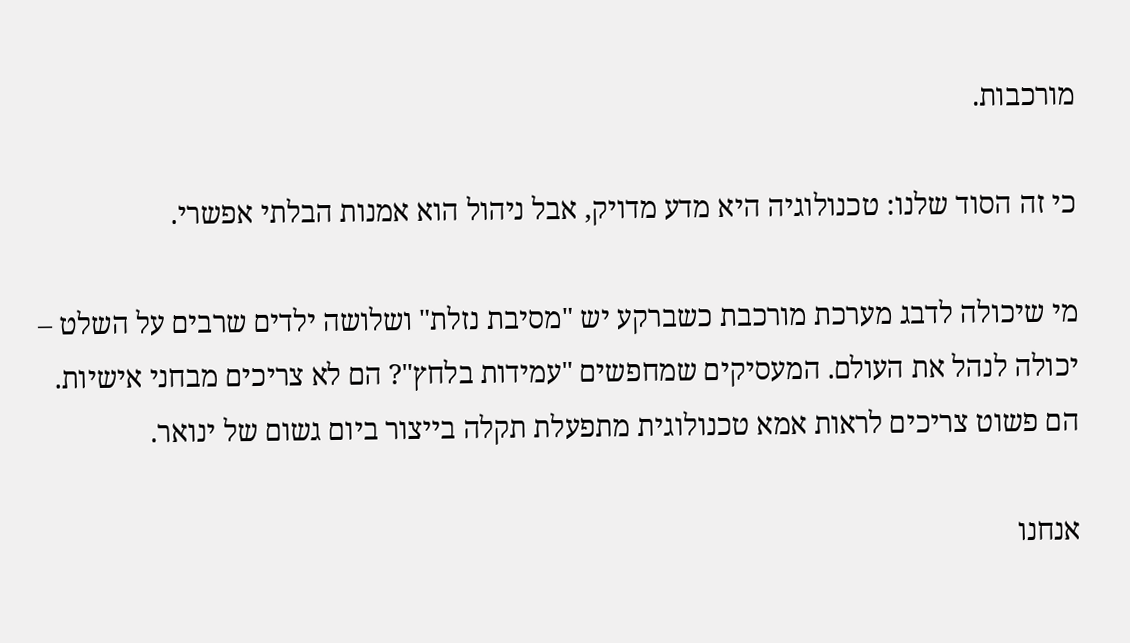מורכבות.

כי זה הסוד שלנו: טכנולוגיה היא מדע מדויק, אבל ניהול הוא אמנות הבלתי אפשרי.

מי שיכולה לדבג מערכת מורכבת כשברקע יש "מסיבת נזלת" ושלושה ילדים שרבים על השלט – יכולה לנהל את העולם. המעסיקים שמחפשים "עמידות בלחץ"? הם לא צריכים מבחני אישיות. הם פשוט צריכים לראות אמא טכנולוגית מתפעלת תקלה בייצור ביום גשום של ינואר.

אנחנו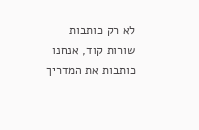לא רק כותבות שורות קוד, אנחנו כותבות את המדריך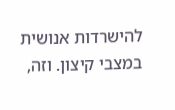להישרדות אנושית במצבי קיצון. וזה,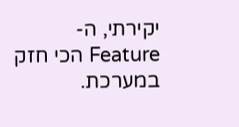יקירתי, ה-Feature הכי חזק במערכת.